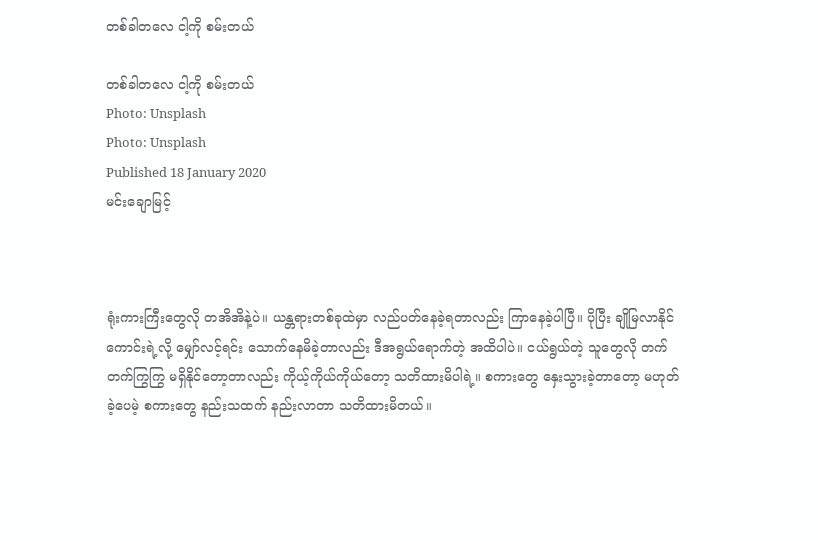တစ်ခါတလေ ငါ့ကို စမ်းတယ်

တစ်ခါတလေ ငါ့ကို စမ်းတယ်
Photo: Unsplash
Photo: Unsplash
Published 18 January 2020
မင်းချောမြင့်



ရုံးကားကြီးတွေလို တအိအိနဲ့ပဲ။ ယန္တရားတစ်ခုထဲမှာ လည်ပတ်နေခဲ့ရတာလည်း ကြာနေခဲ့ပါပြီ။ ပိုပြီး ချိုမြလာနိုင်ကောင်းရဲ့လို့ မျှော်လင့်ရင်း သောက်နေမိခဲ့တာလည်း ဒီအရွယ်ရောက်တဲ့ အထိပါပဲ။ ငယ်ရွယ်တဲ့ သူတွေလို တက်တက်ကြွကြွ မရှိနိုင်တော့တာလည်း ကိုယ့်ကိုယ်ကိုယ်တော့ သတိထားမိပါရဲ့။ စကားတွေ နှေးသွားခဲ့တာတော့ မဟုတ်ခဲ့ပေမဲ့ စကားတွေ နည်းသထက် နည်းလာတာ သတိထားမိတယ်။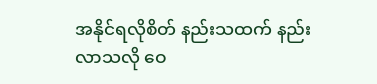အနိုင်ရလိုစိတ် နည်းသထက် နည်းလာသလို ဝေ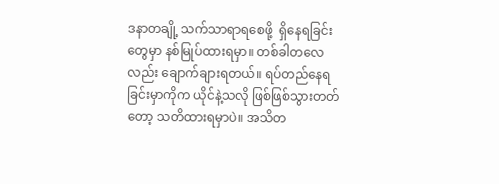ဒနာတချို့ သက်သာရာရစေဖို့  ရှိနေရခြင်းတွေမှာ နစ်မြုပ်ထားရမှာ။ တစ်ခါတလေလည်း ချောက်ချားရတယ်။ ရပ်တည်နေရခြင်းမှာကိုက ယိုင်နဲ့သလို ဖြစ်ဖြစ်သွားတတ်တော့ သတိထားရမှာပဲ။ အသိတ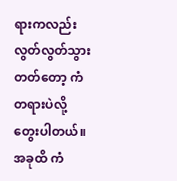ရားကလည်း လွတ်လွတ်သွားတတ်တော့ ကံတရားပဲလို့ တွေးပါတယ်။ အခုထိ ကံ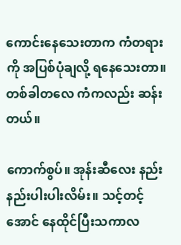ကောင်းနေသေးတာက ကံတရားကို အပြစ်ပုံချလို့ ရနေသေးတာ။ တစ်ခါတလေ ကံကလည်း ဆန်းတယ်။

ကောက်စွပ်။ အုန်းဆီလေး နည်းနည်းပါးပါးလိမ်း။ သင့်တင့်အောင် နေထိုင်ပြီးသကာလ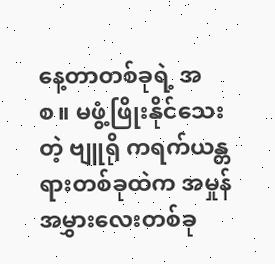နေ့တာတစ်ခုရဲ့ အစ။ မဖွံ့ဖြိုးနိုင်သေးတဲ့ ဗျူရို ကရက်ယန္တရားတစ်ခုထဲက အမှုန်အမွှားလေးတစ်ခု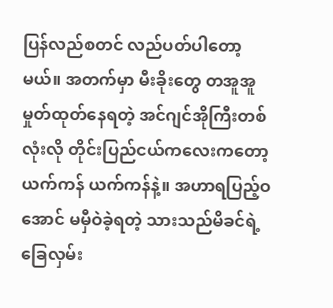ပြန်လည်စတင် လည်ပတ်ပါတော့မယ်။ အတက်မှာ မီးခိုးတွေ တအူအူ မှုတ်ထုတ်နေရတဲ့ အင်ဂျင်အိုကြီးတစ်လုံးလို တိုင်းပြည်ငယ်ကလေးကတော့ ယက်ကန် ယက်ကန်နဲ့။ အဟာရပြည့်ဝအောင် မမှီဝဲခဲ့ရတဲ့ သားသည်မိခင်ရဲ့ ခြေလှမ်း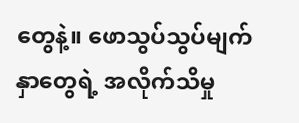တွေနဲ့။ ဖောသွပ်သွပ်မျက်နှာတွေရဲ့ အလိုက်သိမှု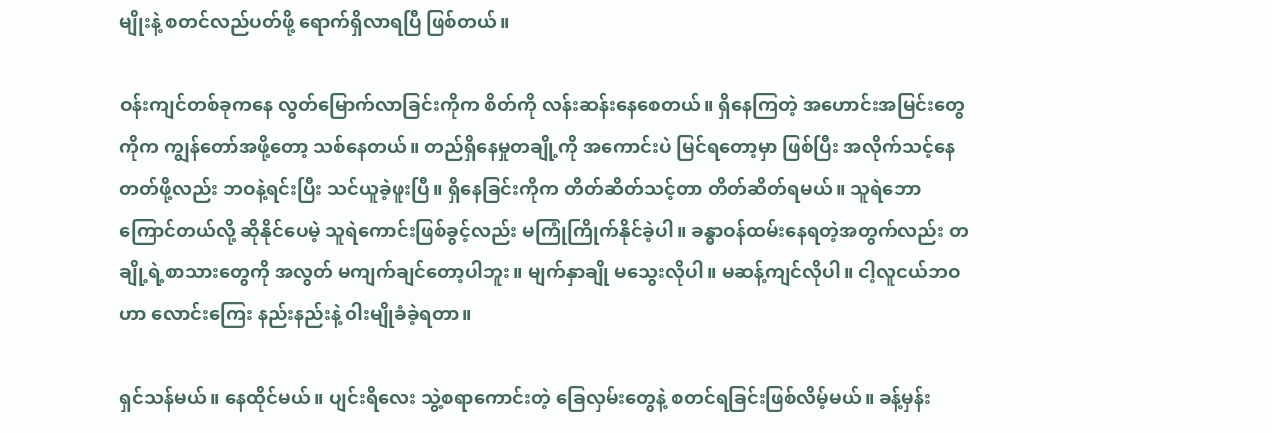မျိုးနဲ့ စတင်လည်ပတ်ဖို့ ရောက်ရှိလာရပြီ ဖြစ်တယ်။

ဝန်းကျင်တစ်ခုကနေ လွတ်မြောက်လာခြင်းကိုက စိတ်ကို လန်းဆန်းနေစေတယ်။ ရှိနေကြတဲ့ အဟောင်းအမြင်းတွေကိုက ကျွန်တော်အဖို့တော့ သစ်နေတယ်။ တည်ရှိနေမှုတချို့ကို အကောင်းပဲ မြင်ရတော့မှာ ဖြစ်ပြီး အလိုက်သင့်နေတတ်ဖို့လည်း ဘဝနဲ့ရင်းပြီး သင်ယူခဲ့ဖူးပြီ။ ရှိနေခြင်းကိုက တိတ်ဆိတ်သင့်တာ တိတ်ဆိတ်ရမယ်။ သူရဲဘောကြောင်တယ်လို့ ဆိုနိုင်ပေမဲ့ သူရဲ‌ကောင်းဖြစ်ခွင့်လည်း မကြုံကြိုက်နိုင်ခဲ့ပါ။ ခန္ဓာဝန်ထမ်းနေရတဲ့အတွက်လည်း တချို့ရဲ့စာသားတွေကို အလွတ် မကျက်ချင်တော့ပါဘူး။ မျက်နှာချို မသွေးလိုပါ။ မဆန့်ကျင်လိုပါ။ ငါ့လူငယ်ဘဝဟာ လောင်းကြေး နည်းနည်းနဲ့ ၀ါးမျိုခံခဲ့ရတာ။

ရှင်သန်မယ်။ နေထိုင်မယ်။ ပျင်းရိလေး သွဲ့စရာကောင်းတဲ့ ခြေလှမ်းတွေနဲ့ စတင်ရခြင်းဖြစ်လိမ့်မယ်။ ခန့်မှန်း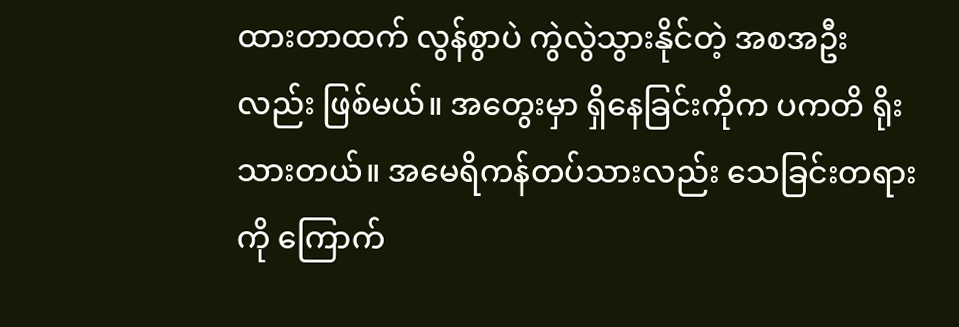ထားတာထက် လွန်စွာပဲ ကွဲလွဲသွားနိုင်တဲ့ အစအဦးလည်း ဖြစ်မယ်။ အတွေးမှာ ရှိနေခြင်းကိုက ပကတိ ရိုးသားတယ်။ အမေရိကန်တပ်သားလည်း သေခြင်းတရားကို ကြောက်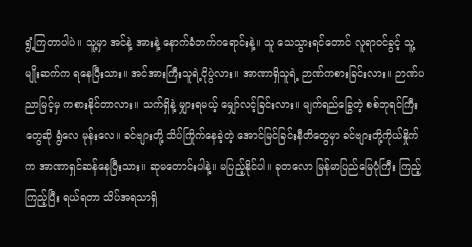ရွံ့ကြတာပါပဲ။ သူ့မှာ အင်နဲ့ အားနဲ့ နောက်ခံဘက်ဂရောင်းနဲ့။ သူ သေသွားရင်တောင် လူရာဝင်ခွင့် သူ့မျိုးဆက်က ရနေပြီးသား။ အင်အားကြီးသူရဲ့ငိုပွဲလား။ အာဏာရှိသူရဲ့ ဉာဏ်ကစားခြင်းလား။ ဉာဏ်ပညာမြင့်မှ ကစားနိုင်တာလား။ သက်ရှိနဲ့ မျှားရမယ့် မျှော်လင့်ခြင်းလား။ မျက်ရည်ခြွေတဲ့ စစ်ဘုရင်ကြီးတွေဆို ရွံလေ မုန်းလေ။ ခင်ဗျားတို့ သိပ်ကြိုက်နေခဲ့တဲ့ အောင်မြင်ခြင်းနီတိတွေမှာ ခင်ဗျားတို့ကိုယ်နှိုက်က အာဏာရှင်ဆန်နေပြီးသား။ ဆုမတောင်းပါနဲ့။ မပြည့်နိုင်ပါ။ ခုတလော မြန်မာပြည်မြေပုံကြီး ကြည့်ကြည့်ပြီး ရယ်ရတာ သိပ်အရသာရှိ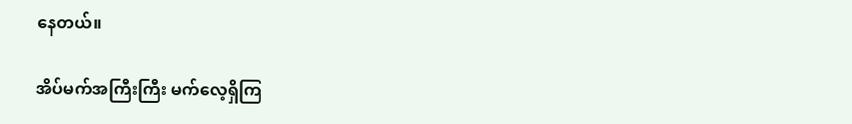နေတယ်။

အိပ်မက်အကြီးကြီး မက်လေ့ရှိကြ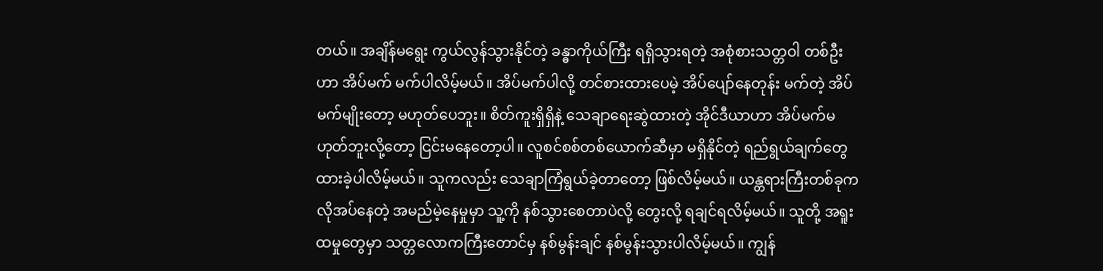တယ်။ အချိန်မရွေး ကွယ်လွန်သွားနိုင်တဲ့ ခန္ဓာကိုယ်ကြီး ရရှိသွားရတဲ့ အစုံစားသတ္တဝါ တစ်ဦးဟာ အိပ်မက် မက်ပါလိမ့်မယ်။ အိပ်မက်ပါလို့ တင်စားထားပေမဲ့ အိပ်ပျော်နေတုန်း မက်တဲ့ အိပ်မက်မျိုးတော့ မဟုတ်ပေဘူး။ စိတ်ကူးရှိရှိနဲ့ သေချာရေးဆွဲထားတဲ့ အိုင်ဒီယာဟာ အိပ်မက်မဟုတ်ဘူးလို့တော့ ငြင်းမနေတော့ပါ။ လူစင်စစ်တစ်ယောက်ဆီမှာ မရှိနိုင်တဲ့ ရည်ရွယ်ချက်တွေ ထားခဲ့ပါလိမ့်မယ်။ သူကလည်း သေချာကြံရွယ်ခဲ့တာတော့ ဖြစ်လိမ့်မယ်။ ယန္တရားကြီးတစ်ခုက လိုအပ်နေတဲ့ အမည်မဲ့နေမှုမှာ သူ့ကို နစ်သွားစေတာပဲလို့ တွေးလို့ ရချင်ရလိမ့်မယ်။ သူတို့ အရူးထမှုတွေမှာ သတ္တလောကကြီးတောင်မှ နစ်မွန်းချင် နစ်မွန်းသွားပါလိမ့်မယ်။ ကျွန်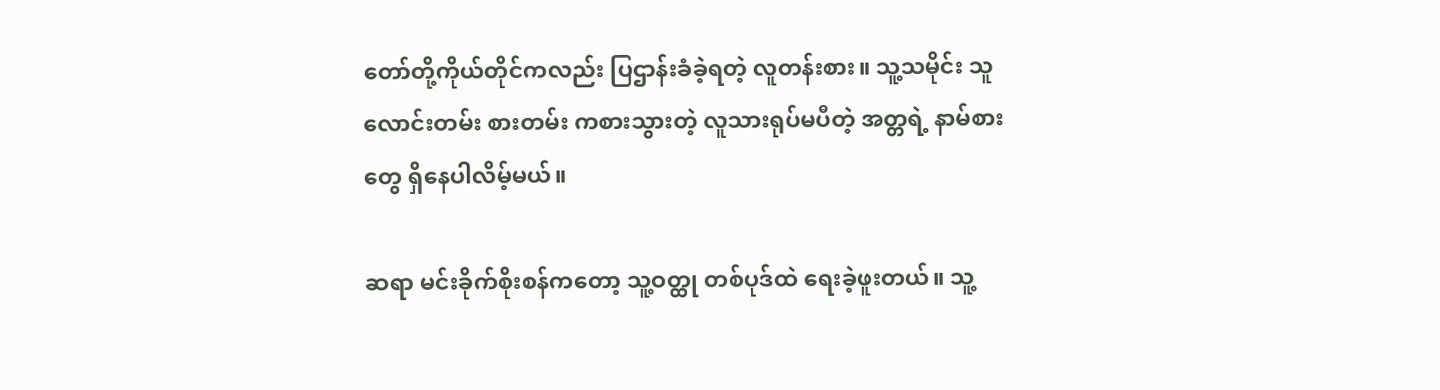တော်တို့ကိုယ်တိုင်ကလည်း ပြဌာန်းခံခဲ့ရတဲ့ လူတန်းစား။ သူ့သမိုင်း သူလောင်းတမ်း စားတမ်း ကစားသွားတဲ့ လူသားရုပ်မပီတဲ့ အတ္တရဲ့ နာမ်စားတွေ ရှိနေပါလိမ့်မယ်။

ဆရာ မင်းခိုက်စိုးစန်ကတော့ သူ့ဝတ္ထု တစ်ပုဒ်ထဲ ရေးခဲ့ဖူးတယ်။ သူ့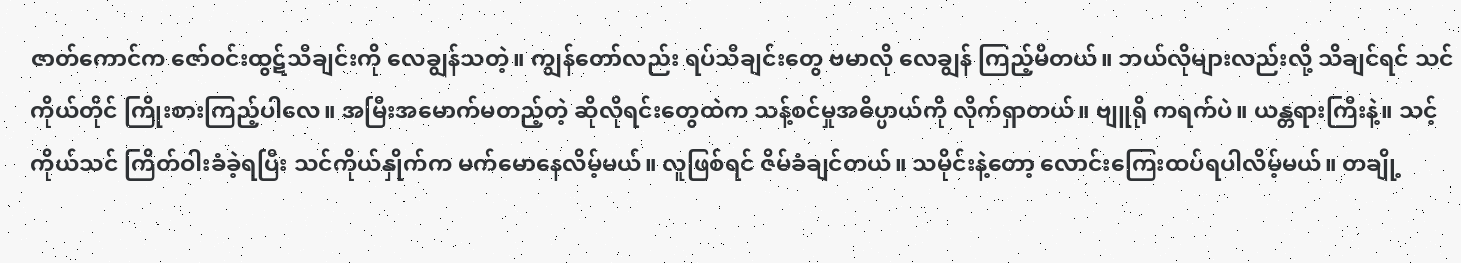ဇာတ်ကောင်က ဇော်ဝင်းထွဋ်သီချင်းကို လေချွန်သတဲ့။ ကျွန်တော်လည်း ရပ်သီချင်းတွေ ဗမာလို လေချွန် ကြည့်မိတယ်။ ဘယ်လိုများလည်းလို့ သိချင်ရင် သင်ကိုယ်တိုင် ကြိုးစားကြည့်ပါလေ။ အမြီးအမောက်မတည့်တဲ့ ဆိုလိုရင်းတွေထဲက သန့်စင်မှုအဓိပ္ပာယ်ကို လိုက်ရှာတယ်။ ဗျူရို ကရက်ပဲ။ ယန္တရားကြီးနဲ့။ သင့်ကိုယ်သင် ကြိတ်ဝါးခံခဲ့ရပြီး သင်ကိုယ်နှိုက်က မက်မောနေလိမ့်မယ်။ လူဖြစ်ရင် ဇိမ်ခံချင်တယ်။ သမိုင်းနဲ့တော့ လောင်းကြေးထပ်ရပါလိမ့်မယ်။ တချို့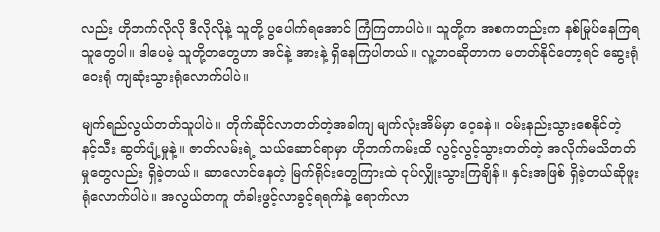လည်း ဟိုဘက်လိုလို ဒီလိုလိုနဲ့ သူတို့ ပွပေါက်ရအောင် ကြံကြတာပါပဲ။ သူတို့က အစကတည်းက နစ်မြုပ်နေကြရသူတွေပါ။ ဒါပေမဲ့ သူတို့တတွေဟာ အင်နဲ့ အားနဲ့ ရှိနေကြပါတယ်။ လူ့ဘဝဆိုတာက မတတ်နိုင်တော့ရင် ဆွေးရုံ ဝေးရုံ ကျဆုံးသွားရုံလောက်ပါပဲ။

မျက်ရည်လွယ်တတ်သူပါပဲ။ တိုက်ဆိုင်လာတတ်တဲ့အခါကျ မျက်လုံးအိမ်မှာ ဝေ့ခနဲ။ ဝမ်းနည်းသွားစေနိုင်တဲ့ နင့်သီး ဆွတ်ပျံ့မှုနဲ့။ ဇာတ်လမ်းရဲ့ သယ်ဆောင်ရာမှာ ဟိုဘက်ကမ်းထိ လွင့်လွင့်သွားတတ်တဲ့ အလိုက်မသိတတ်မှုတွေလည်း ရှိခဲ့တယ်။ ဆာလောင်နေတဲ့ မြက်ရိုင်းတွေကြားထဲ ငုပ်လျှိုးသွားကြချိန်။ နှင်းအဖြစ် ရှိခဲ့တယ်ဆိုဖူးရုံလောက်ပါပဲ။ အလွယ်တကူ တံခါးဖွင့်လာခွင့်ရရက်နဲ့ ရောက်လာ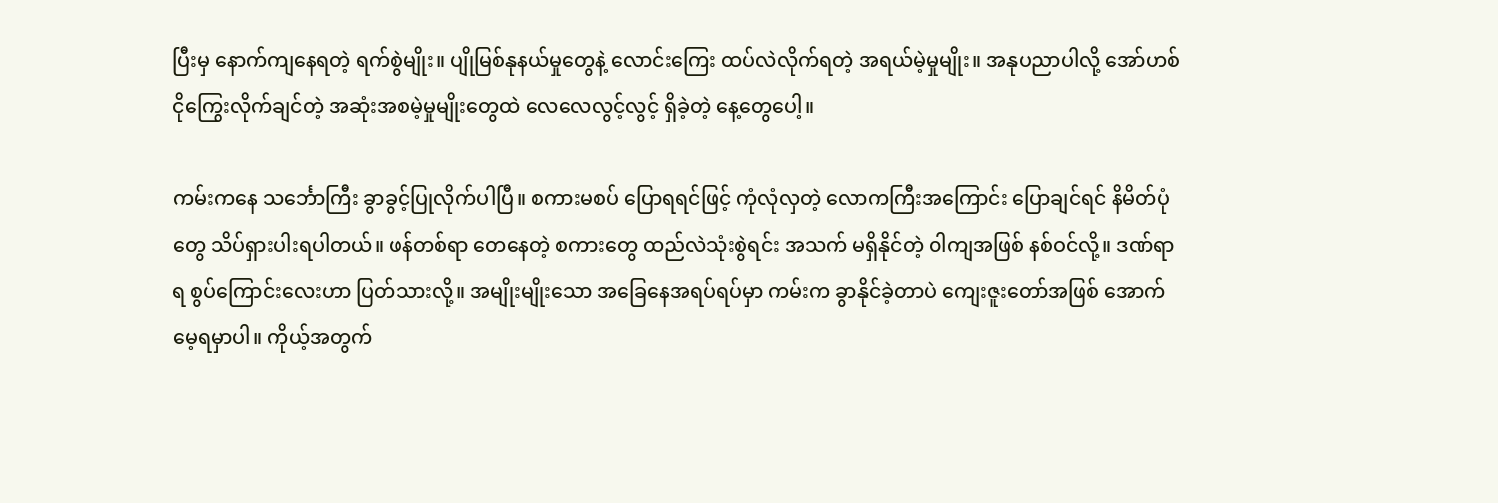ပြီးမှ နောက်ကျနေရတဲ့ ရက်စွဲမျိုး။ ပျိုမြစ်နုနယ်မှုတွေနဲ့ လောင်းကြေး ထပ်လဲလိုက်ရတဲ့ အရယ်မဲ့မှုမျိုး။ အနုပညာပါလို့ အော်ဟစ်ငိုကြွေးလိုက်ချင်တဲ့ အဆုံးအစမဲ့မှုမျိုးတွေထဲ လေလေလွင့်လွင့် ရှိခဲ့တဲ့ နေ့တွေပေါ့။

ကမ်းကနေ သင်္ဘောကြီး ခွာခွင့်ပြုလိုက်ပါပြီ။ စကားမစပ် ပြောရရင်ဖြင့် ကုံလုံလှတဲ့ လောကကြီးအကြောင်း ပြောချင်ရင် နိမိတ်ပုံတွေ သိပ်ရှားပါးရပါတယ်။ ဖန်တစ်ရာ တေနေတဲ့ စကားတွေ ထည်လဲသုံးစွဲရင်း အသက် မရှိနိုင်တဲ့ ၀ါကျအဖြစ် နစ်ဝင်လို့။ ဒဏ်ရာရ စွပ်ကြောင်းလေးဟာ ပြတ်သားလို့။ အမျိုးမျိုးသော အ‌ခြေနေအရပ်ရပ်မှာ ကမ်းက ခွာနိုင်ခဲ့တာပဲ ကျေးဇူးတော်အဖြစ် အောက်မေ့ရမှာပါ။ ကိုယ့်အတွက်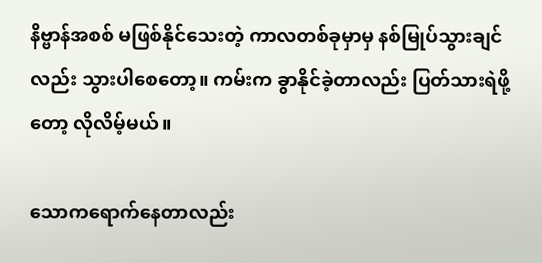နိဗ္ဗာန်အစစ် မဖြစ်နိုင်သေးတဲ့ ကာလတစ်ခုမှာမှ နစ်မြုပ်သွားချင်လည်း သွားပါစေတော့။ ကမ်းက ခွာနိုင်ခဲ့တာလည်း ပြတ်သားရဲဖို့တော့ လိုလိမ့်မယ်။

သောကရောက်နေတာလည်း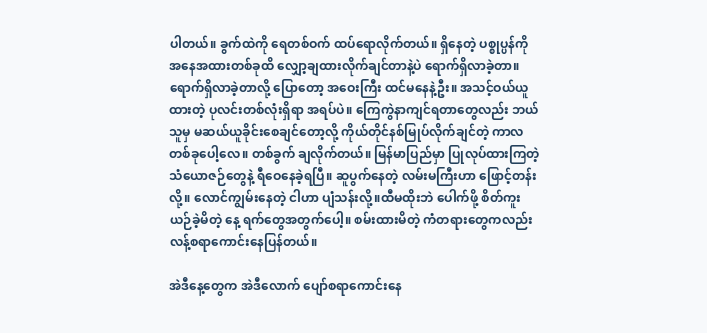ပါတယ်။ ခွက်ထဲကို ရေတစ်ဝက် ထပ်ရောလိုက်တယ်။ ရှိနေတဲ့ ပစ္စုပ္ပန်ကို အနေအထားတစ်ခုထိ လျှော့ချထားလိုက်ချင်တာနဲ့ပဲ ရောက်ရှိလာခဲ့တာ။ ရောက်ရှိလာခဲ့တာလို့ ပြောတော့ အဝေးကြီး ထင်မနေနဲ့ဦး။ အသင့်ဝယ်ယူထားတဲ့ ပုလင်းတစ်လုံးရှိရာ အရပ်ပဲ။ ကြေကွဲနာကျင်ရတာတွေလည်း ဘယ်သူမှ မဆယ်ယူခိုင်းစေချင်တော့လို့ ကိုယ်တိုင်နစ်မြုပ်လိုက်ချင်တဲ့ ကာလတစ်ခုပေါ့လေ။ တစ်ခွက် ချလိုက်တယ်။ မြန်မာပြည်မှာ ပြုလုပ်ထားကြတဲ့ သံယောဇဉ်တွေနဲ့ ရီဝေနေခဲ့ရပြီ။ ဆူပွက်နေတဲ့ လမ်းမကြီးဟာ ‌ဖြောင့်တန်းလို့။ လောင်ကျွမ်းနေတဲ့ ငါဟာ ပျံသန်းလို့။ထီမထိုးဘဲ ပေါက်ဖို့ စိတ်ကူးယဉ်ခဲ့မိတဲ့ နေ့ ရက်တွေအတွက်ပေါ့။ စမ်းထားမိတဲ့ ကံတရားတွေကလည်း လန့်စရာကောင်းနေပြန်တယ်။

အဲဒီနေ့တွေက အဲဒီလောက် ပျော်စရာကောင်းနေ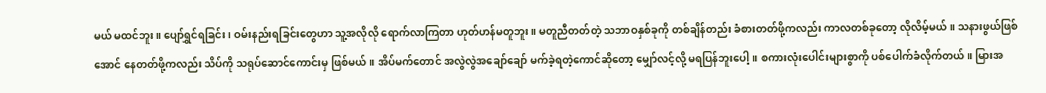မယ် မထင်ဘူး။ ပျော်ရွှင်ရခြင်း၊ ဝမ်းနည်းရခြင်းတွေဟာ သူ့အလိုလို ရောက်လာကြတာ ဟုတ်ဟန်မတူဘူး။ မတူညီတတ်တဲ့ သဘာဝနှစ်ခုကို တစ်ချိန်တည်း ခံစားတတ်ဖို့ကလည်း ကာလတစ်ခုတော့ လိုလိမ့်မယ်။ သနားဖွယ်ဖြစ်အောင် နေတတ်ဖို့ကလည်း သိပ်ကို သရုပ်ဆောင်ကောင်းမှ ဖြစ်မယ်။ အိပ်မက်တောင် အလွဲလွဲအချော်ချော် မက်ခဲ့ရတဲ့ကောင်ဆိုတော့ မျှော်လင့်လို့ မရပြန်ဘူးပေါ့။ စကားလုံးပေါင်းများစွာကို ပစ်ပေါက်ခံလိုက်တယ်။ မြားအ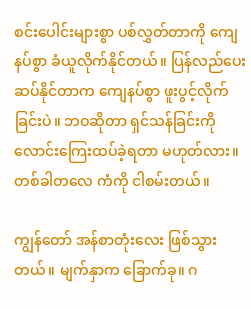စင်းပေါင်းများစွာ ပစ်လွှတ်တာကို ကျေနပ်စွာ ခံယူလိုက်နိုင်တယ်။ ပြန်လည်ပေးဆပ်နိုင်တာက ကျေနပ်စွာ ဖူးပွင့်လိုက်ခြင်းပဲ။ ဘဝဆိုတာ ရှင်သန်ခြင်းကို လောင်းကြေးထပ်ခဲ့ရတာ မဟုတ်လား။ တစ်ခါတလေ ကံကို ငါစမ်းတယ်။

ကျွန်တော် အန်စာတုံးလေး ဖြစ်သွားတယ်။ မျက်နှာက ‌ခြောက်ခု။ ဂ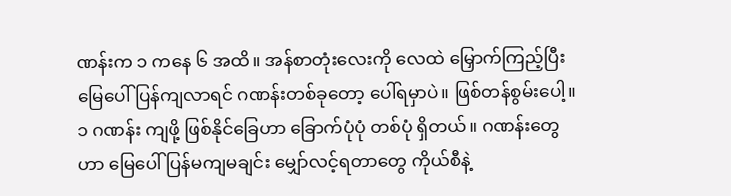ဏန်းက ၁ ကနေ‌ ၆ အထိ။ အန်စာတုံးလေးကို လေထဲ မြှောက်ကြည့်ပြီး မြေပေါ်ပြန်ကျလာရင် ဂဏန်းတစ်ခုတော့ ပေါ်ရမှာပဲ။ ဖြစ်တန်စွမ်းပေါ့။ ၁ ဂဏန်း ကျဖို့ ဖြစ်နိုင်ခြေဟာ ‌ခြောက်ပုံပုံ တစ်ပုံ ရှိတယ်။ ဂဏန်းတွေဟာ မြေပေါ် ပြန်မကျမချင်း မျှော်လင့်ရတာတွေ ကိုယ်စီနဲ့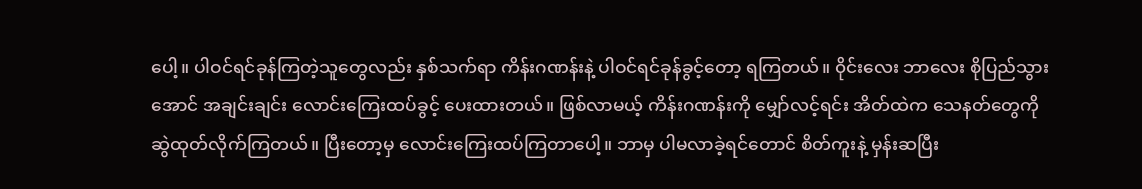ပေါ့။ ပါဝင်ရင်ခုန်ကြတဲ့သူတွေလည်း နှစ်သက်ရာ ကိန်းဂဏန်းနဲ့ ပါဝင်ရင်ခုန်ခွင့်တော့ ရကြတယ်။ ၀ိုင်းလေး ဘာလေး စိုပြည်သွားအောင် အချင်းချင်း လောင်းကြေးထပ်ခွင့် ပေးထားတယ်။ ဖြစ်လာမယ့် ကိန်းဂဏန်းကို မျှော်လင့်ရင်း အိတ်ထဲက သေနတ်တွေကို ဆွဲထုတ်လိုက်ကြတယ်။ ပြီးတော့မှ လောင်းကြေးထပ်ကြတာပေါ့။ ဘာမှ ပါမလာခဲ့ရင်တောင် စိတ်ကူးနဲ့ မှန်းဆပြီး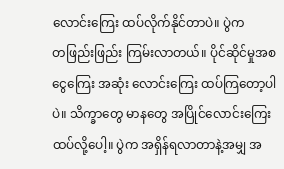လောင်းကြေး ထပ်လိုက်နိုင်တာပဲ။ ပွဲက တ‌ဖြည်း‌ဖြည်း ကြမ်းလာတယ်။ ပိုင်ဆိုင်မှုအစ ငွေကြေး အဆုံး လောင်းကြေး ထပ်ကြတော့ပါပဲ။ သိက္ခာတွေ မာနတွေ အပြိုင်လောင်းကြေးထပ်လို့ပေါ့။ ပွဲက အရှိန်ရလာတာနဲ့အမျှ အ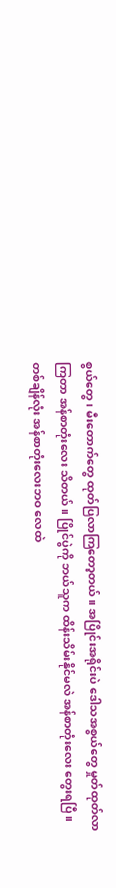စွယ်တွေ၊ မီးတောက်တွေ ထုတ်ပြလာကြတော့တယ်။ အပြိုင်းအရိုင်းပဲ ဒေါသအစွယ်တွေ မှုတ်ထုတ်လာကြတာ အန်စာတုံးလေး သိတယ်။ ပြိုင်ပွဲကို ဘယ်သူက ထိန်းသိမ်းနိုင်မလဲ အန်စာတုံးလေး တွေးရပြီ။ တစ်ချိန်လုံး အန်စာတုံးလေးဘဝ လေထဲ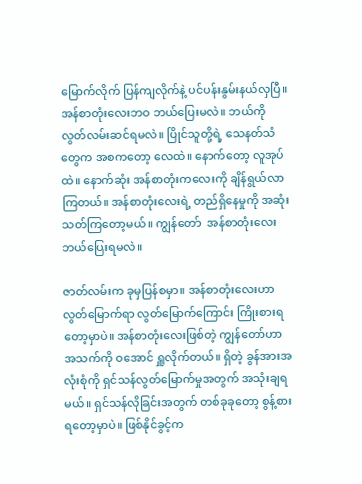မြောက်လိုက် ပြန်ကျလိုက်နဲ့ ပင်ပန်းနွမ်းနယ်လှပြီ။ အန်စာတုံးလေးဘဝ ဘယ်ပြေးမလဲ။ ဘယ်ကို လွတ်လမ်းဆင်ရမလဲ။ ပြိုင်သူတို့ရဲ့ သေနတ်သံတွေက အစကတော့ လေထဲ။ နောက်တော့ လူအုပ်ထဲ။ နောက်ဆုံး အန်စာတုံးကလေးကို ချိန်ရွယ်လာကြတယ်။ အန်စာတုံးလေးရဲ့ တည်ရှိနေမှုကို အဆုံးသတ်ကြတော့မယ်။ ကျွန်တော်  အန်စာတုံးလေး ဘယ်ပြေးရမလဲ။

ဇာတ်လမ်းက ခုမှပြန်စမှာ။ အန်စာတုံးလေးဟာ လွတ်မြောက်ရာ လွတ်မြောက်ကြောင်း ကြိုးစားရတော့မှာပဲ။ အန်စာတုံးလေးဖြစ်တဲ့ ကျွန်တော်ဟာ အသက်ကို ဝအောင် ရှူလိုက်တယ်။ ရှိတဲ့ ခွန်အားအလုံးစုံကို ရှင်သန်လွတ်မြောက်မှုအတွက် အသုံးချရမယ်။ ရှင်သန်လိုခြင်းအတွက် တစ်ခုခုတော့ စွန့်စားရတော့မှာပဲ။ ဖြစ်နိုင်ခွင့်က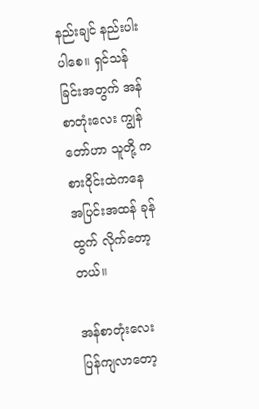နည်းချင် နည်းပါးပါစေ။ ရှင်သန်ခြင်းအတွက် အန်စာတုံးလေး ကျွန်တော်ဟာ သူတို့ ကစားဝိုင်းထဲကနေ အပြင်းအထန် ခုန်ထွက် လိုက်တော့တယ်။

အန်စာတုံးလေး ပြန်ကျလာတော့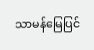သာမန်မြေပြင်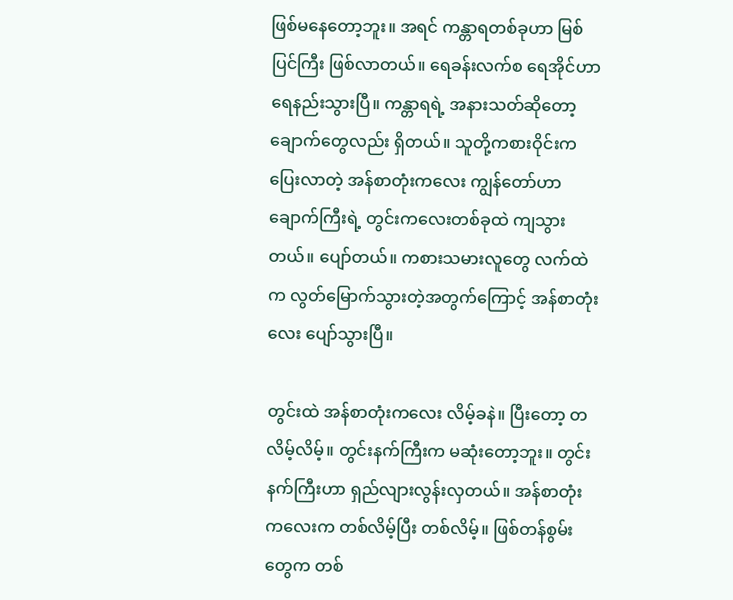ဖြစ်မနေတော့ဘူး။ အရင် ကန္တာရတစ်ခုဟာ မြစ်ပြင်ကြီး ဖြစ်လာတယ်။ ရေခန်းလက်စ ရေအိုင်ဟာ ရေနည်းသွားပြီ။ ကန္တာရရဲ့ အနားသတ်ဆိုတော့ ချောက်တွေလည်း ရှိတယ်။ သူတို့ကစားဝိုင်းက ပြေးလာတဲ့ အန်စာတုံးကလေး ကျွန်တော်ဟာ ချောက်ကြီးရဲ့ တွင်းကလေးတစ်ခုထဲ ကျသွားတယ်။ ပျော်တယ်။ ကစားသမားလူတွေ လက်ထဲက လွတ်မြောက်သွားတဲ့အတွက်ကြောင့် အန်စာတုံးလေး ပျော်သွားပြီ။

တွင်းထဲ အန်စာတုံးကလေး လိမ့်ခနဲ။ ပြီးတော့ တလိမ့်လိမ့်။ တွင်းနက်ကြီးက မဆုံးတော့ဘူး။ တွင်းနက်ကြီးဟာ ရှည်လျားလွန်းလှတယ်။ အန်စာတုံးကလေးက တစ်လိမ့်ပြီး တစ်လိမ့်။ ဖြစ်တန်စွမ်းတွေက တစ်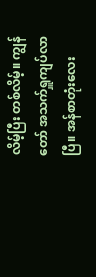လိမ့်ပြီး တစ်လိမ့်။ ကျွန်တော် အသက်ရှူကျပ်လာပြီ။ အန်စာတုံးလေး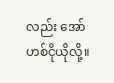လည်း အော်ဟစ်ငိုယိုလို့။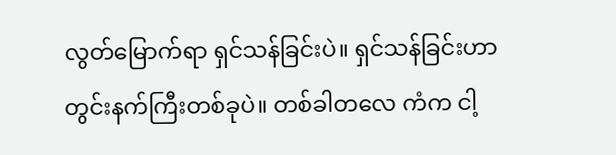လွတ်မြောက်ရာ ရှင်သန်ခြင်းပဲ။ ရှင်သန်ခြင်းဟာ တွင်းနက်ကြီးတစ်ခုပဲ။ တစ်ခါတလေ ကံက ငါ့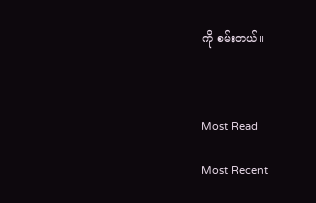ကို စမ်းတယ်။



Most Read

Most Recent